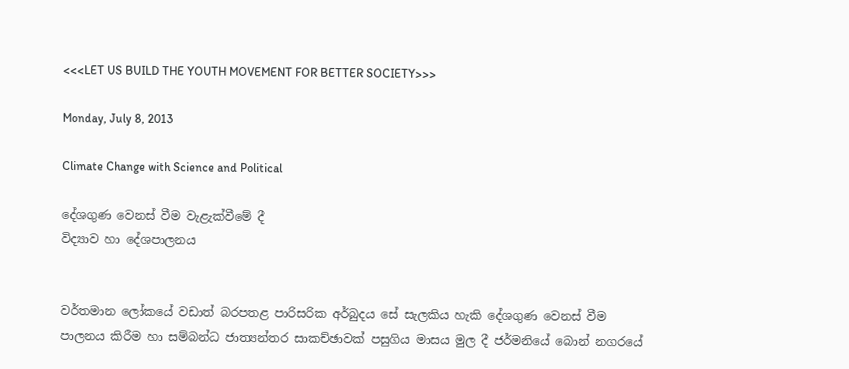<<<LET US BUILD THE YOUTH MOVEMENT FOR BETTER SOCIETY>>>

Monday, July 8, 2013

Climate Change with Science and Political

දේශගුණ වෙනස්‌ වීම වැළැක්‌වීමේ දී
විද්‍යාව හා දේශපාලනය


වර්තමාන ලෝකයේ වඩාත් බරපතළ පාරිසරික අර්බුදය සේ සැලකිය හැකි දේශගුණ වෙනස්‌ වීම පාලනය කිරීම හා සම්බන්ධ ජාත්‍යන්තර සාකච්ඡාවක්‌ පසුගිය මාසය මුල දී ජර්මනියේ බොන් නගරයේ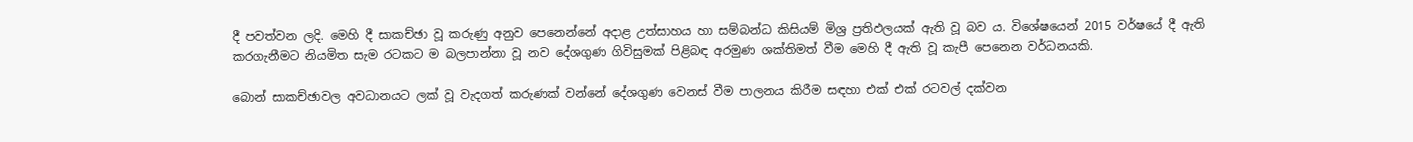දී පවත්වන ලදි. මෙහි දී සාකච්ඡා වූ කරුණු අනුව පෙනෙන්නේ අදාළ උත්සාහය හා සම්බන්ධ කිසියම් මිශ්‍ර ප්‍රතිඵලයක්‌ ඇති වූ බව ය. විශේෂයෙන් 2015 වර්ෂයේ දී ඇති කරගැනීමට නියමිත සැම රටකට ම බලපාන්නා වූ නව දේශගුණ ගිවිසුමක්‌ පිළිබඳ අරමුණ ශක්‌තිමත් වීම මෙහි දී ඇති වූ කැපී පෙනෙන වර්ධනයකි.

බොන් සාකච්ඡාවල අවධානයට ලක්‌ වූ වැදගත් කරුණක්‌ වන්නේ දේශගුණ වෙනස්‌ වීම පාලනය කිරීම සඳහා එක්‌ එක්‌ රටවල් දක්‌වන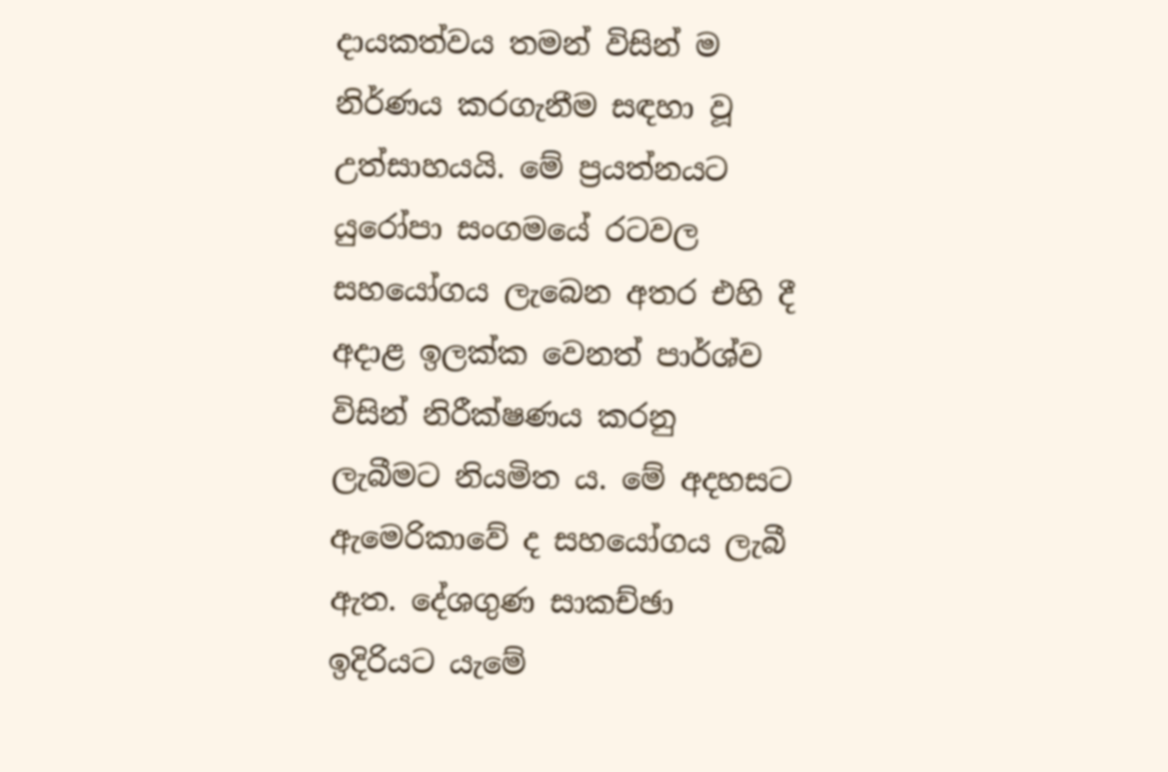දායකත්වය තමන් විසින් ම නිර්ණය කරගැනීම සඳහා වූ උත්සාහයයි. මේ ප්‍රයත්නයට යුරෝපා සංගමයේ රටවල සහයෝගය ලැබෙන අතර එහි දී අදාළ ඉලක්‌ක වෙනත් පාර්ශ්ව විසින් නිරීක්‌ෂණය කරනු ලැබීමට නියමිත ය. මේ අදහසට ඇමෙරිකාවේ ද සහයෝගය ලැබී ඇත. දේශගුණ සාකච්ඡා ඉදිරියට යැමේ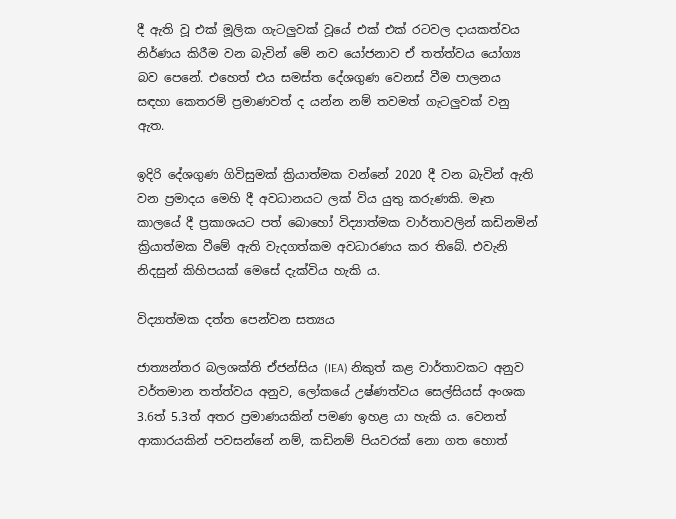දී ඇති වූ එක්‌ මූලික ගැටලුවක්‌ වූයේ එක්‌ එක්‌ රටවල දායකත්වය නිර්ණය කිරීම වන බැවින් මේ නව යෝජනාව ඒ තත්ත්වය යෝග්‍ය බව පෙනේ. එහෙත් එය සමස්‌ත දේශගුණ වෙනස්‌ වීම පාලනය සඳහා කෙතරම් ප්‍රමාණවත් ද යන්න නම් තවමත් ගැටලුවක්‌ වනු ඇත.

ඉදිරි දේශගුණ ගිවිසුමක්‌ ක්‍රියාත්මක වන්නේ 2020 දී වන බැවින් ඇති වන ප්‍රමාදය මෙහි දී අවධානයට ලක්‌ විය යුතු කරුණකි. මෑත කාලයේ දී ප්‍රකාශයට පත් බොහෝ විද්‍යාත්මක වාර්තාවලින් කඩිනමින් ක්‍රියාත්මක වීමේ ඇති වැදගත්කම අවධාරණය කර තිබේ. එවැනි නිදසුන් කිහිපයක්‌ මෙසේ දැක්‌විය හැකි ය.

විද්‍යාත්මක දත්ත පෙන්වන සත්‍යය

ජාත්‍යන්තර බලශක්‌ති ඒජන්සිය (IEA) නිකුත් කළ වාර්තාවකට අනුව වර්තමාන තත්ත්වය අනුව, ලෝකයේ උෂ්ණත්වය සෙල්සියස්‌ අංශක 3.6ත් 5.3ත් අතර ප්‍රමාණයකින් පමණ ඉහළ යා හැකි ය. වෙනත් ආකාරයකින් පවසන්නේ නම්, කඩිනම් පියවරක්‌ නො ගත හොත්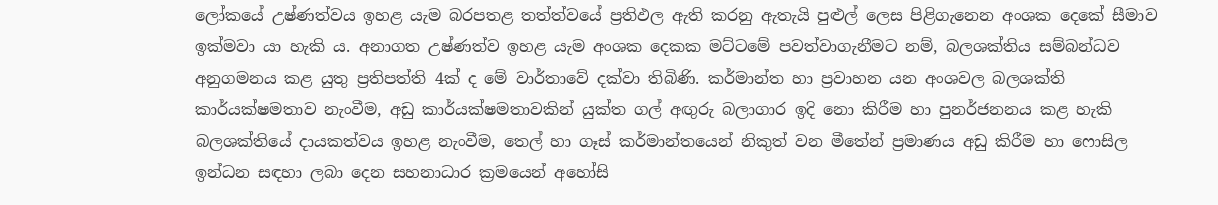ලෝකයේ උෂ්ණත්වය ඉහළ යැම බරපතළ තත්ත්වයේ ප්‍රතිඵල ඇති කරනු ඇතැයි පුළුල් ලෙස පිළිගැනෙන අංශක දෙකේ සීමාව ඉක්‌මවා යා හැකි ය. අනාගත උෂ්ණත්ව ඉහළ යැම අංශක දෙකක මට්‌ටමේ පවත්වාගැනීමට නම්, බලශක්‌තිය සම්බන්ධව අනුගමනය කළ යුතු ප්‍රතිපත්ති 4ක්‌ ද මේ වාර්තාවේ දක්‌වා තිබිණි. කර්මාන්ත හා ප්‍රවාහන යන අංශවල බලශක්‌ති කාර්යක්‌ෂමතාව නැංවීම, අඩු කාර්යක්‌ෂමතාවකින් යුක්‌ත ගල් අඟුරු බලාගාර ඉදි නො කිරීම හා පුනර්ජනනය කළ හැකි බලශක්‌තියේ දායකත්වය ඉහළ නැංවීම, තෙල් හා ගෑස්‌ කර්මාන්තයෙන් නිකුත් වන මීතේන් ප්‍රමාණය අඩු කිරීම හා ෆොසිල ඉන්ධන සඳහා ලබා දෙන සහනාධාර ක්‍රමයෙන් අහෝසි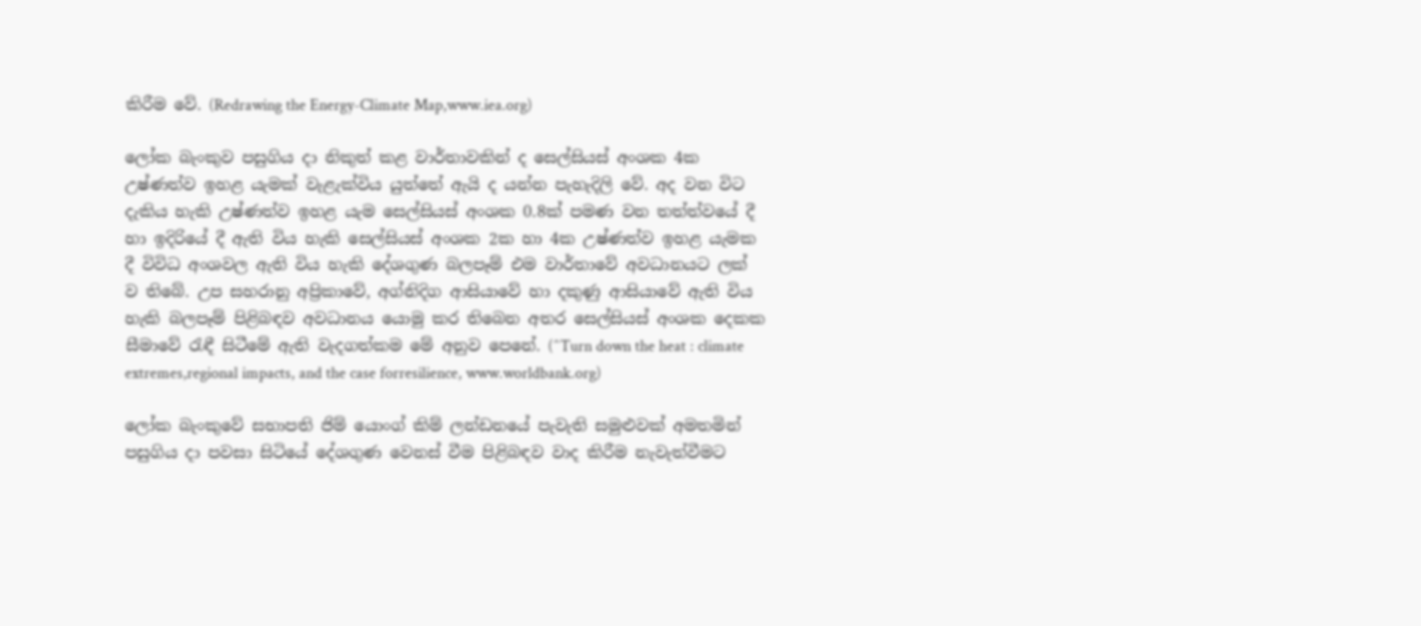කිරීම වේ. (Redrawing the Energy-Climate Map,www.iea.org)

ලෝක බැංකුව පසුගිය දා නිකුත් කළ වාර්තාවකින් ද සෙල්සියස්‌ අංශක 4ක උෂ්ණත්ව ඉහළ යැමක්‌ වැළැක්‌විය යුත්තේ ඇයි ද යන්න පැහැදිලි වේ. අද වන විට දැකිය හැකි උෂ්ණත්ව ඉහළ යැම සෙල්සියස්‌ අංශක 0.8ක්‌ පමණ වන තත්ත්වයේ දී හා ඉදිරියේ දී ඇති විය හැකි සෙල්සියස්‌ අංශක 2ක හා 4ක උෂ්ණත්ව ඉහළ යැමක දී විවිධ අංශවල ඇති විය හැකි දේශගුණ බලපෑම් එම වාර්තාවේ අවධානයට ලක්‌ ව තිබේ. උප සහරානු අප්‍රිකාවේ, අග්නිදිග ආසියාවේ හා දකුණු ආසියාවේ ඇති විය හැකි බලපෑම් පිළිබඳව අවධානය යොමු කර තිබෙන අතර සෙල්සියස්‌ අංශක දෙකක සීමාවේ රැඳී සිටීමේ ඇති වැදගත්කම මේ අනුව පෙනේ. (^Turn down the heat : climate extremes,regional impacts, and the case forresilience, www.worldbank.org)

ලෝක බැංකුවේ සභාපති ජිම් යොංග් කිම් ලන්ඩනයේ පැවැති සමුළුවක්‌ අමතමින් පසුගිය දා පවසා සිටියේ දේශගුණ වෙනස්‌ වීම පිළිබඳව වාද කිරීම නැවැත්වීමට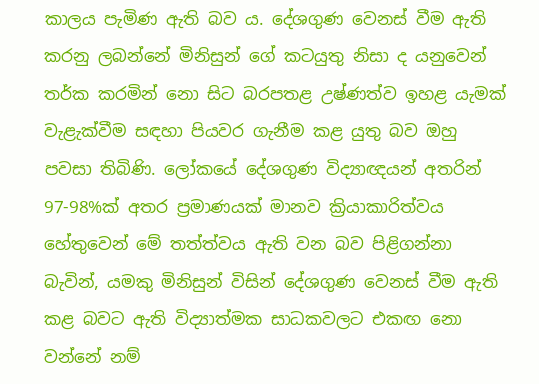කාලය පැමිණ ඇති බව ය. දේශගුණ වෙනස්‌ වීම ඇති කරනු ලබන්නේ මිනිසුන් ගේ කටයුතු නිසා ද යනුවෙන් තර්ක කරමින් නො සිට බරපතළ උෂ්ණත්ව ඉහළ යැමක්‌ වැළැක්‌වීම සඳහා පියවර ගැනීම කළ යුතු බව ඔහු පවසා තිබිණි. ලෝකයේ දේශගුණ විද්‍යාඥයන් අතරින් 97-98%ක්‌ අතර ප්‍රමාණයක්‌ මානව ක්‍රියාකාරිත්වය හේතුවෙන් මේ තත්ත්වය ඇති වන බව පිළිගන්නා බැවින්, යමකු මිනිසුන් විසින් දේශගුණ වෙනස්‌ වීම ඇති කළ බවට ඇති විද්‍යාත්මක සාධකවලට එකඟ නො වන්නේ නම්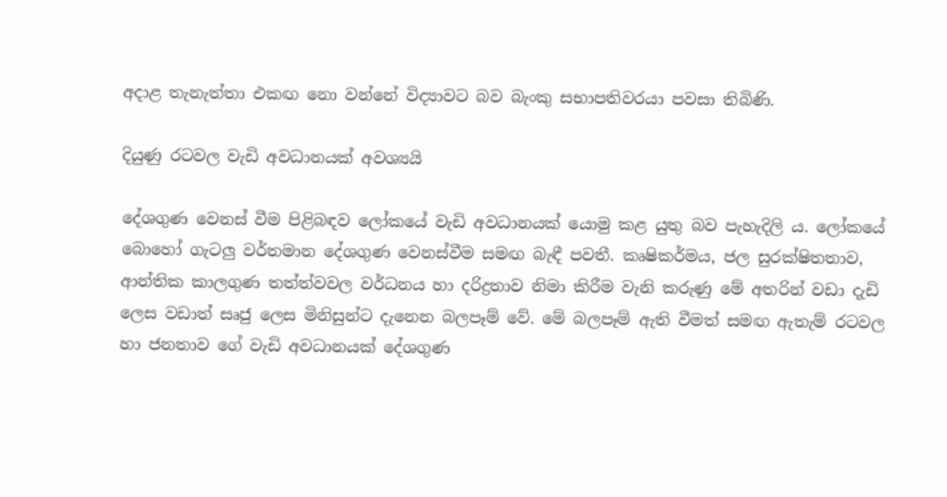අදාළ තැනැත්තා එකඟ නො වන්නේ විද්‍යාවට බව බැංකු සභාපතිවරයා පවසා තිබිණි.

දියුණු රටවල වැඩි අවධානයක්‌ අවශ්‍යයි

දේශගුණ වෙනස්‌ වීම පිළිබඳව ලෝකයේ වැඩි අවධානයක්‌ යොමු කළ යුතු බව පැහැදිලි ය. ලෝකයේ බොහෝ ගැටලු වර්තමාන දේශගුණ වෙනස්‌වීම සමඟ බැඳී පවතී. කෘෂිකර්මය, ජල සුරක්‌ෂිතතාව, ආන්තික කාලගුණ තත්ත්වවල වර්ධනය හා දරිද්‍රතාව නිමා කිරීම වැනි කරුණු මේ අතරින් වඩා දැඩි ලෙස වඩාත් සෘජු ලෙස මිනිසුන්ට දැනෙන බලපෑම් වේ. මේ බලපෑම් ඇති වීමත් සමඟ ඇතැම් රටවල හා ජනතාව ගේ වැඩි අවධානයක්‌ දේශගුණ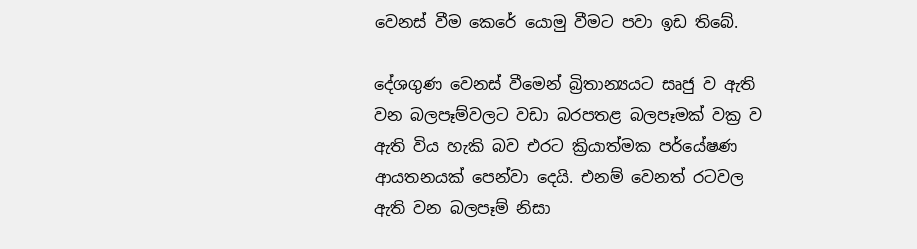වෙනස්‌ වීම කෙරේ යොමු වීමට පවා ඉඩ තිබේ.

දේශගුණ වෙනස්‌ වීමෙන් බ්‍රිතාන්‍යයට සෘජු ව ඇති වන බලපෑම්වලට වඩා බරපතළ බලපෑමක්‌ වක්‍ර ව ඇති විය හැකි බව එරට ක්‍රියාත්මක පර්යේෂණ ආයතනයක්‌ පෙන්වා දෙයි. එනම් වෙනත් රටවල ඇති වන බලපෑම් නිසා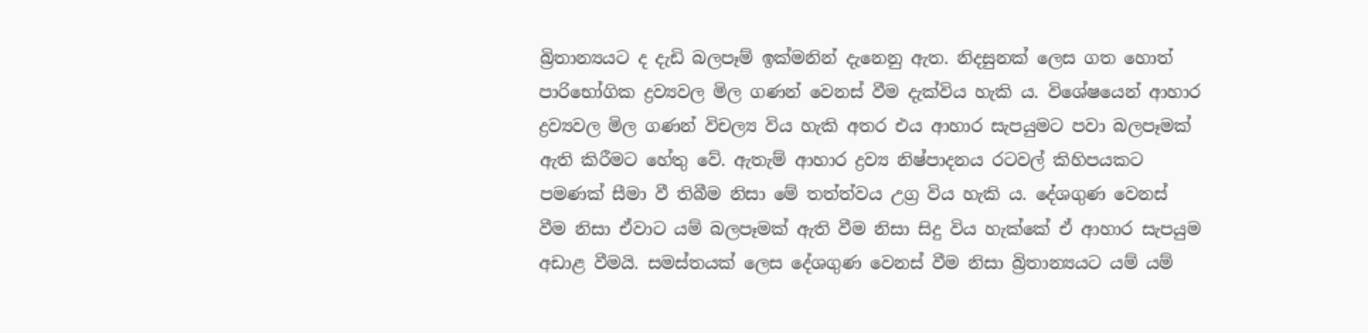බ්‍රිතාන්‍යයට ද දැඩි බලපෑම් ඉක්‌මනින් දැනෙනු ඇත. නිදසුනක්‌ ලෙස ගත හොත් පාරිභෝගික ද්‍රව්‍යවල මිල ගණන් වෙනස්‌ වීම දැක්‌විය හැකි ය. විශේෂයෙන් ආහාර ද්‍රව්‍යවල මිල ගණන් විචල්‍ය විය හැකි අතර එය ආහාර සැපයුමට පවා බලපෑමක්‌ ඇති කිරීමට හේතු වේ. ඇතැම් ආහාර ද්‍රව්‍ය නිෂ්පාදනය රටවල් කිහිපයකට පමණක්‌ සීමා වී තිබීම නිසා මේ තත්ත්වය උග්‍ර විය හැකි ය. දේශගුණ වෙනස්‌ වීම නිසා ඒවාට යම් බලපෑමක්‌ ඇති වීම නිසා සිදු විය හැක්‌කේ ඒ ආහාර සැපයුම අඩාළ වීමයි. සමස්‌තයක්‌ ලෙස දේශගුණ වෙනස්‌ වීම නිසා බ්‍රිතාන්‍යයට යම් යම්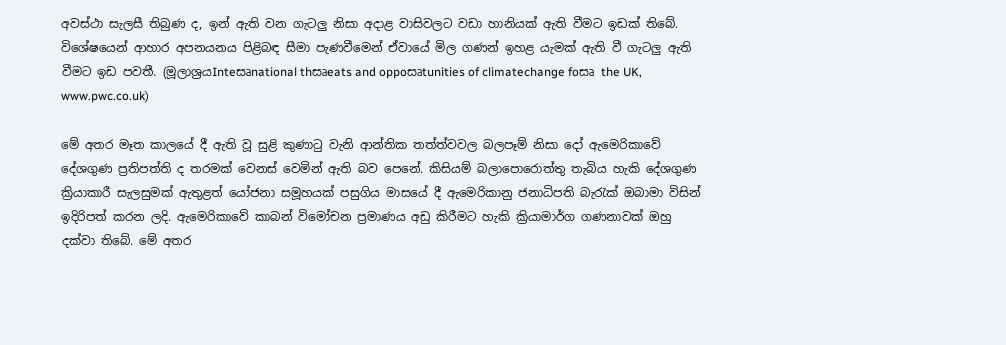අවස්‌ථා සැලසී තිබුණ ද, ඉන් ඇති වන ගැටලු නිසා අදාළ වාසිවලට වඩා හානියක්‌ ඇති වීමට ඉඩක්‌ තිබේ. විශේෂයෙන් ආහාර අපනයනය පිළිබඳ සීමා පැණවීමෙන් ඒවායේ මිල ගණන් ඉහළ යැමක්‌ ඇති වී ගැටලු ඇති වීමට ඉඩ පවතී. (මූලාශ්‍රයInteසෘnational thසෘeats and oppoසෘtunities of climatechange foසෘ the UK, www.pwc.co.uk)

මේ අතර මෑත කාලයේ දී ඇති වූ සුළි කුණාටු වැනි ආන්තික තත්ත්වවල බලපෑම් නිසා දෝ ඇමෙරිකාවේ දේශගුණ ප්‍රතිපත්ති ද තරමක්‌ වෙනස්‌ වෙමින් ඇති බව පෙනේ. කිසියම් බලාපොරොත්තු තැබිය හැකි දේශගුණ ක්‍රියාකාරී සැලසුමක්‌ ඇතුළත් යෝජනා සමූහයක්‌ පසුගිය මාසයේ දී ඇමෙරිකානු ජනාධිපති බැරැක්‌ ඔබාමා විසින් ඉදිරිපත් කරන ලදි. ඇමෙරිකාවේ කාබන් විමෝචන ප්‍රමාණය අඩු කිරීමට හැකි ක්‍රියාමාර්ග ගණනාවක්‌ ඔහු දක්‌වා තිබේ. මේ අතර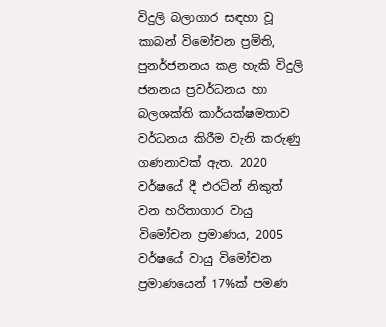විදුලි බලාගාර සඳහා වූ කාබන් විමෝචන ප්‍රමිති, පුනර්ජනනය කළ හැකි විදුලි ජනනය ප්‍රවර්ධනය හා බලශක්‌ති කාර්යක්‌ෂමතාව වර්ධනය කිරීම වැනි කරුණු ගණනාවක්‌ ඇත. 2020 වර්ෂයේ දී එරටින් නිකුත් වන හරිතාගාර වායු විමෝචන ප්‍රමාණය, 2005 වර්ෂයේ වායු විමෝචන ප්‍රමාණයෙන් 17%ක්‌ පමණ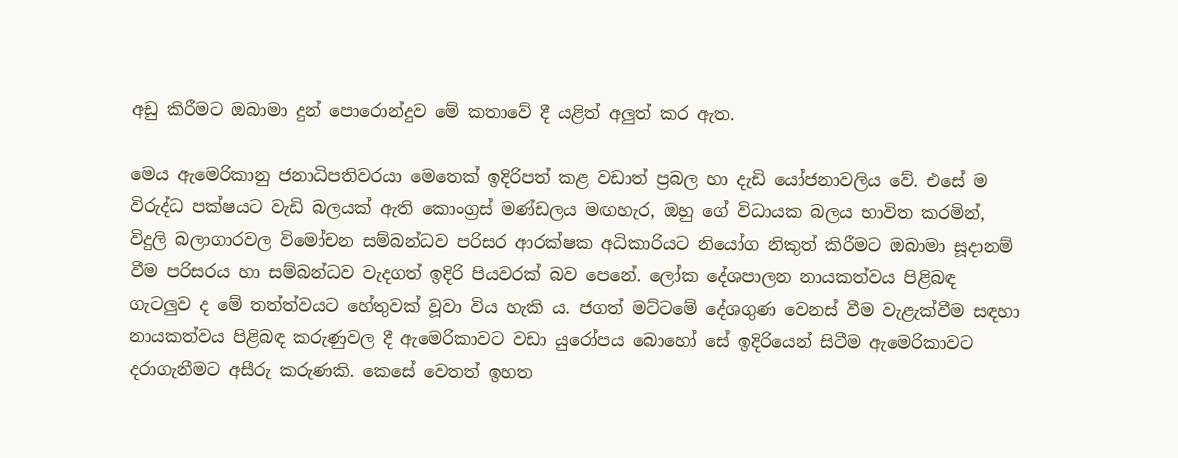අඩු කිරීමට ඔබාමා දුන් පොරොන්දුව මේ කතාවේ දී යළිත් අලුත් කර ඇත.

මෙය ඇමෙරිකානු ජනාධිපතිවරයා මෙතෙක්‌ ඉදිරිපත් කළ වඩාත් ප්‍රබල හා දැඩි යෝජනාවලිය වේ. එසේ ම විරුද්ධ පක්‌ෂයට වැඩි බලයක්‌ ඇති කොංග්‍රස්‌ මණ්‌ඩලය මඟහැර, ඔහු ගේ විධායක බලය භාවිත කරමින්, විදුලි බලාගාරවල විමෝචන සම්බන්ධව පරිසර ආරක්‌ෂක අධිකාරියට නියෝග නිකුත් කිරීමට ඔබාමා සූදානම් වීම පරිසරය හා සම්බන්ධව වැදගත් ඉදිරි පියවරක්‌ බව පෙනේ. ලෝක දේශපාලන නායකත්වය පිළිබඳ ගැටලුව ද මේ තත්ත්වයට හේතුවක්‌ වූවා විය හැකි ය. ජගත් මට්‌ටමේ දේශගුණ වෙනස්‌ වීම වැළැක්‌වීම සඳහා නායකත්වය පිළිබඳ කරුණුවල දී ඇමෙරිකාවට වඩා යුරෝපය බොහෝ සේ ඉදිරියෙන් සිටීම ඇමෙරිකාවට දරාගැනීමට අසීරු කරුණකි. කෙසේ වෙතත් ඉහත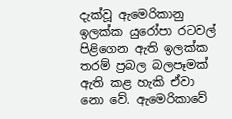දැක්‌වූ ඇමෙරිකානු ඉලක්‌ක යුරෝපා රටවල් පිළිගෙන ඇති ඉලක්‌ක තරම් ප්‍රබල බලපෑමක්‌ ඇති කළ හැකි ඒවා නො වේ. ඇමෙරිකාවේ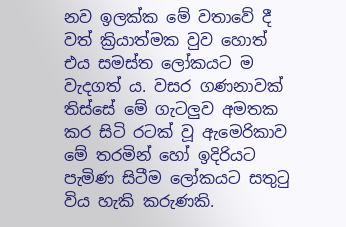නව ඉලක්‌ක මේ වතාවේ දී වත් ක්‍රියාත්මක වුව හොත් එය සමස්‌ත ලෝකයට ම වැදගත් ය. වසර ගණනාවක්‌ තිස්‌සේ මේ ගැටලුව අමතක කර සිටි රටක්‌ වූ ඇමෙරිකාව මේ තරමින් හෝ ඉදිරියට පැමිණ සිටීම ලෝකයට සතුටු විය හැකි කරුණකි.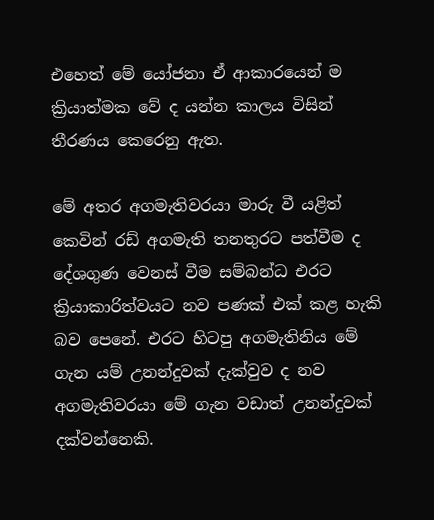එහෙත් මේ යෝජනා ඒ ආකාරයෙන් ම ක්‍රියාත්මක වේ ද යන්න කාලය විසින් තීරණය කෙරෙනු ඇත.

මේ අතර අගමැතිවරයා මාරු වී යළිත් කෙවින් රඩ් අගමැති තනතුරට පත්වීම ද දේශගුණ වෙනස්‌ වීම සම්බන්ධ එරට ක්‍රියාකාරිත්වයට නව පණක්‌ එක්‌ කළ හැකි බව පෙනේ. එරට හිටපු අගමැතිනිය මේ ගැන යම් උනන්දුවක්‌ දැක්‌වුව ද නව අගමැතිවරයා මේ ගැන වඩාත් උනන්දුවක්‌ දක්‌වන්නෙකි.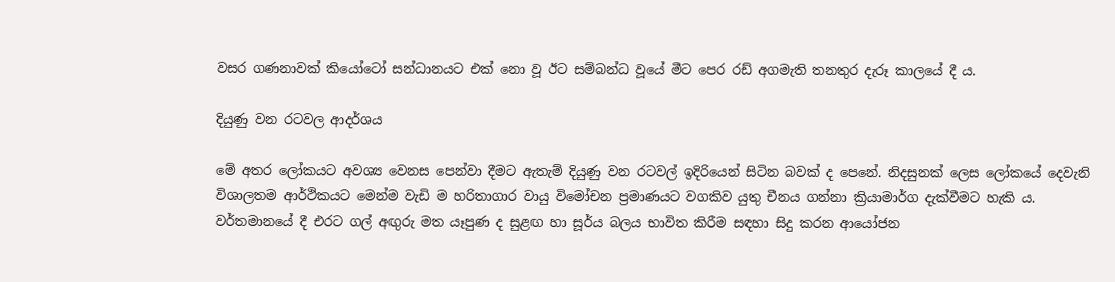වසර ගණනාවක්‌ කියෝටෝ සන්ධානයට එක්‌ නො වූ ඊට සම්බන්ධ වූයේ මීට පෙර රඩ් අගමැති තනතුර දැරූ කාලයේ දී ය.

දියුණු වන රටවල ආදර්ශය

මේ අතර ලෝකයට අවශ්‍ය වෙනස පෙන්වා දීමට ඇතැම් දියුණු වන රටවල් ඉදිරියෙන් සිටින බවක්‌ ද පෙනේ. නිදසුනක්‌ ලෙස ලෝකයේ දෙවැනි විශාලතම ආර්ථිකයට මෙන්ම වැඩි ම හරිතාගාර වායු විමෝචන ප්‍රමාණයට වගකිව යුතු චීනය ගන්නා ක්‍රියාමාර්ග දැක්‌වීමට හැකි ය. වර්තමානයේ දී එරට ගල් අඟුරු මත යෑපුණ ද සුළඟ හා සූර්ය බලය භාවිත කිරීම සඳහා සිදු කරන ආයෝජන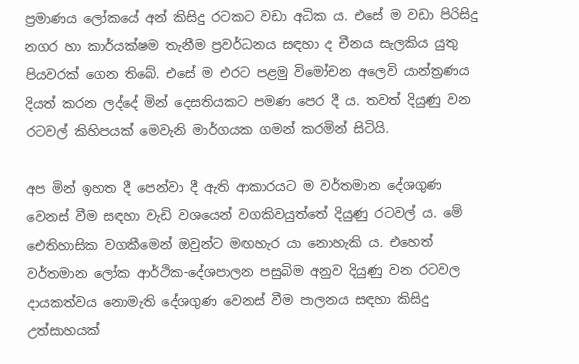ප්‍රමාණය ලෝකයේ අන් කිසිදු රටකට වඩා අධික ය. එසේ ම වඩා පිරිසිදු නගර හා කාර්යක්‌ෂම තැනීම ප්‍රවර්ධනය සඳහා ද චීනය සැලකිය යුතු පියවරක්‌ ගෙන තිබේ. එසේ ම එරට පළමු විමෝචන අලෙවි යාන්ත්‍රණය දියත් කරන ලද්දේ මින් දෙසතියකට පමණ පෙර දී ය. තවත් දියුණු වන රටවල් කිහිපයක්‌ මෙවැනි මාර්ගයක ගමන් කරමින් සිටියි.

අප මින් ඉහත දී පෙන්වා දී ඇති ආකාරයට ම වර්තමාන දේශගුණ වෙනස්‌ වීම සඳහා වැඩි වශයෙන් වගකිවයුත්තේ දියුණු රටවල් ය. මේ ඓතිහාසික වගකීමෙන් ඔවුන්ට මඟහැර යා නොහැකි ය. එහෙත් වර්තමාන ලෝක ආර්ථික-දේශපාලන පසුබිම අනුව දියුණු වන රටවල දායකත්වය නොමැති දේශගුණ වෙනස්‌ වීම පාලනය සඳහා කිසිදු උත්සාහයක්‌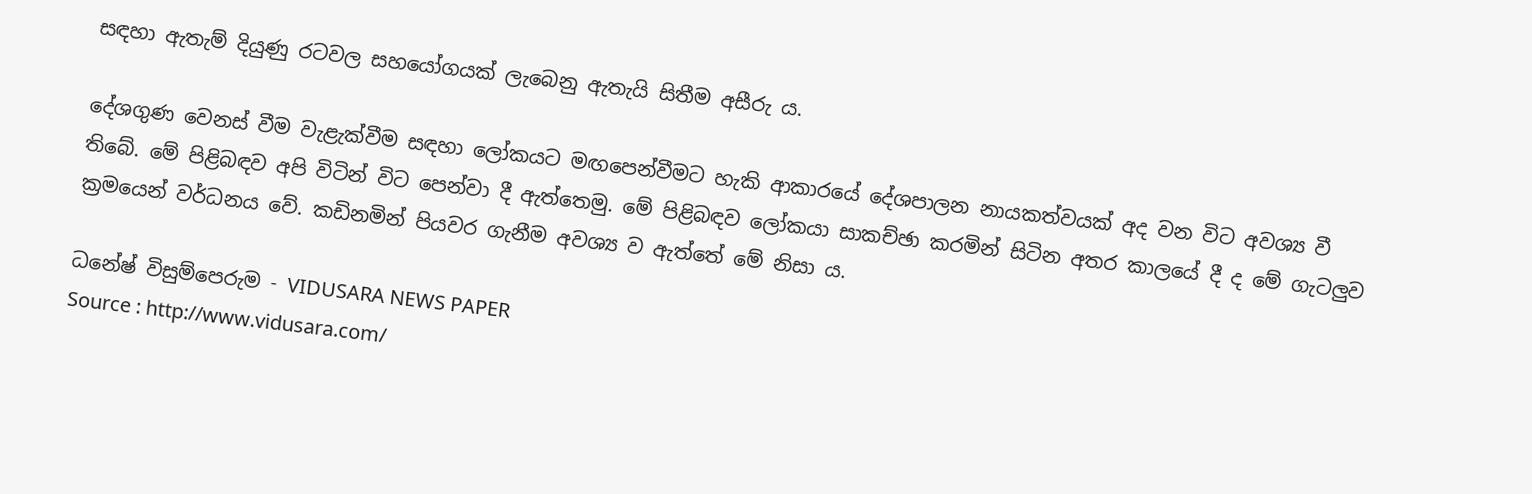සඳහා ඇතැම් දියුණු රටවල සහයෝගයක්‌ ලැබෙනු ඇතැයි සිතීම අසීරු ය.

දේශගුණ වෙනස්‌ වීම වැළැක්‌වීම සඳහා ලෝකයට මඟපෙන්වීමට හැකි ආකාරයේ දේශපාලන නායකත්වයක්‌ අද වන විට අවශ්‍ය වී තිබේ. මේ පිළිබඳව අපි විටින් විට පෙන්වා දී ඇත්තෙමු. මේ පිළිබඳව ලෝකයා සාකච්ඡා කරමින් සිටින අතර කාලයේ දී ද මේ ගැටලුව ක්‍රමයෙන් වර්ධනය වේ. කඩිනමින් පියවර ගැනීම අවශ්‍ය ව ඇත්තේ මේ නිසා ය.

ධනේෂ් විසුම්පෙරුම - VIDUSARA NEWS PAPER
Source : http://www.vidusara.com/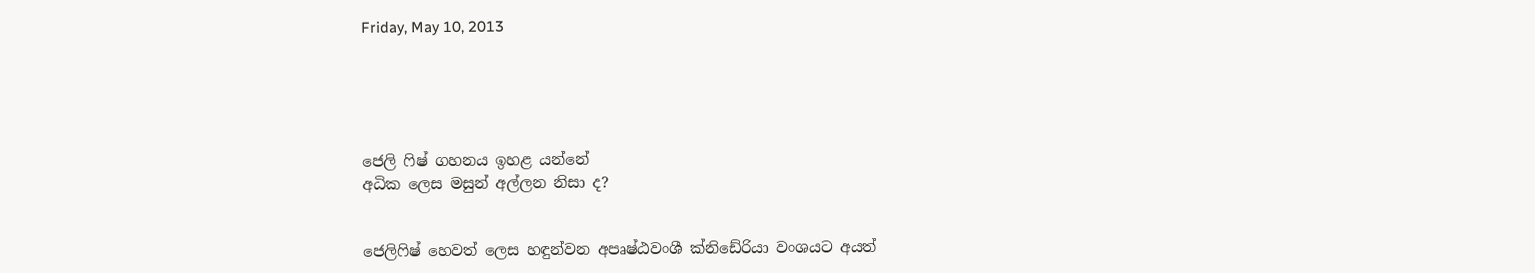Friday, May 10, 2013





ජෙලි ෆිෂ් ගහනය ඉහළ යන්නේ
අධික ලෙස මසුන් අල්ලන නිසා ද?


ජෙලිෆිෂ් හෙවත් ලෙස හඳුන්වන අපෘෂ්ඨවංශී ක්‌නිඩේරියා වංශයට අයත්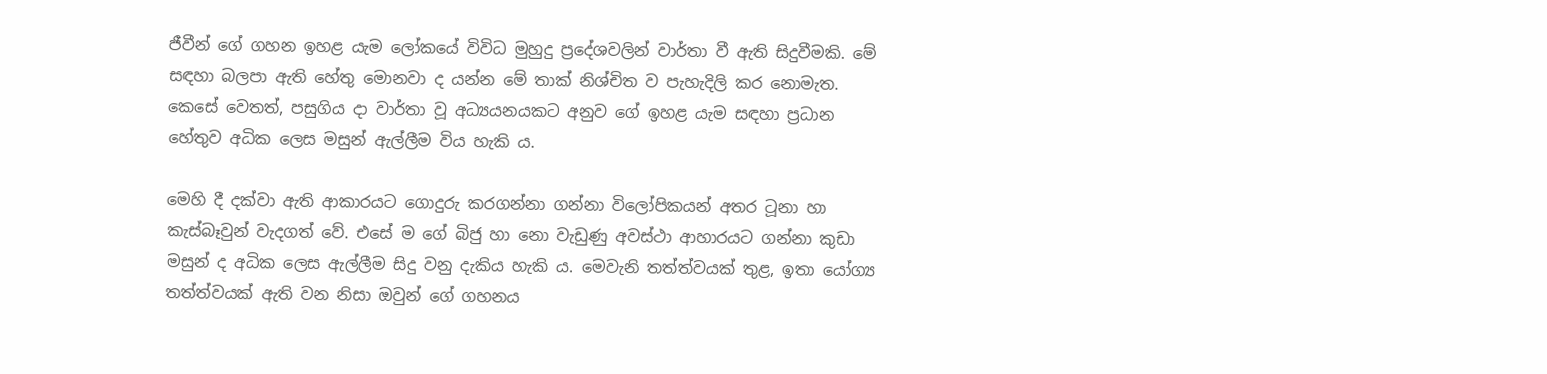ජීවීන් ගේ ගහන ඉහළ යැම ලෝකයේ විවිධ මුහුදු ප්‍රදේශවලින් වාර්තා වී ඇති සිදුවීමකි. මේ සඳහා බලපා ඇති හේතු මොනවා ද යන්න මේ තාක්‌ නිශ්චිත ව පැහැදිලි කර නොමැත. කෙසේ වෙතත්, පසුගිය දා වාර්තා වූ අධ්‍යයනයකට අනුව ගේ ඉහළ යැම සඳහා ප්‍රධාන හේතුව අධික ලෙස මසුන් ඇල්ලීම විය හැකි ය.

මෙහි දී දක්‌වා ඇති ආකාරයට ගොදුරු කරගන්නා ගන්නා විලෝපිකයන් අතර ටූනා හා කැස්‌බෑවුන් වැදගත් වේ. එසේ ම ගේ බිජු හා නො වැඩුණු අවස්‌ථා ආහාරයට ගන්නා කුඩා මසුන් ද අධික ලෙස ඇල්ලීම සිදු වනු දැකිය හැකි ය. මෙවැනි තත්ත්වයක්‌ තුළ, ඉතා යෝග්‍ය තත්ත්වයක්‌ ඇති වන නිසා ඔවුන් ගේ ගහනය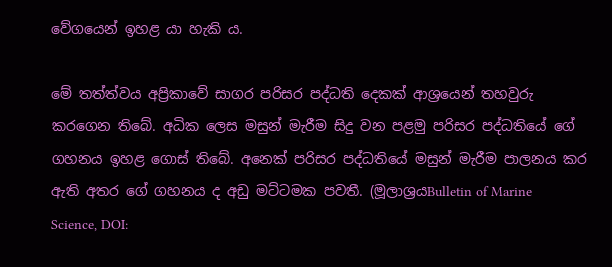වේගයෙන් ඉහළ යා හැකි ය.

මේ තත්ත්වය අප්‍රිකාවේ සාගර පරිසර පද්ධති දෙකක්‌ ආශ්‍රයෙන් තහවුරු කරගෙන තිබේ. අධික ලෙස මසුන් මැරීම සිදු වන පළමු පරිසර පද්ධතියේ ගේ ගහනය ඉහළ ගොස්‌ තිබේ. අනෙක්‌ පරිසර පද්ධතියේ මසුන් මැරීම පාලනය කර ඇති අතර ගේ ගහනය ද අඩු මට්‌ටමක පවතී. (මූලාශ්‍රයBulletin of Marine
Science, DOI: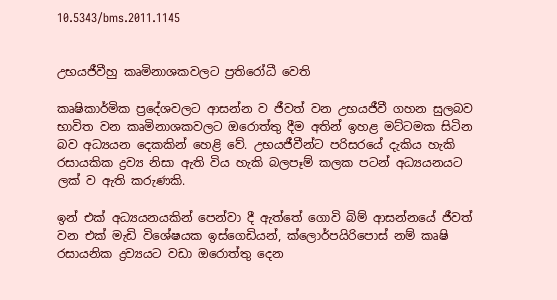10.5343/bms.2011.1145


උභයජීවීහු කෘමිනාශකවලට ප්‍රතිරෝධී වෙති

කෘෂිකාර්මික ප්‍රදේශවලට ආසන්න ව ජීවත් වන උභයජීවී ගහන සුලබව භාවිත වන කෘමිනාශකවලට ඔරොත්තු දීම අතින් ඉහළ මට්‌ටමක සිටින බව අධ්‍යයන දෙකකින් හෙළි වේ. උභයජීවීන්ට පරිසරයේ දැකිය හැකි රසායකික ද්‍රව්‍ය නිසා ඇති විය හැකි බලපෑම් කලක පටන් අධ්‍යයනයට ලක්‌ ව ඇති කරුණකි.

ඉන් එක්‌ අධ්‍යයනයකින් පෙන්වා දී ඇත්තේ ගොවි බිම් ආසන්නයේ ජීවත් වන එක්‌ මැඩි විශේෂයක ඉස්‌ගෙඩියන්, ක්‌ලොර්පයිරිපොස්‌ නම් කෘෂි රසායනික ද්‍රව්‍යයට වඩා ඔරොත්තු දෙන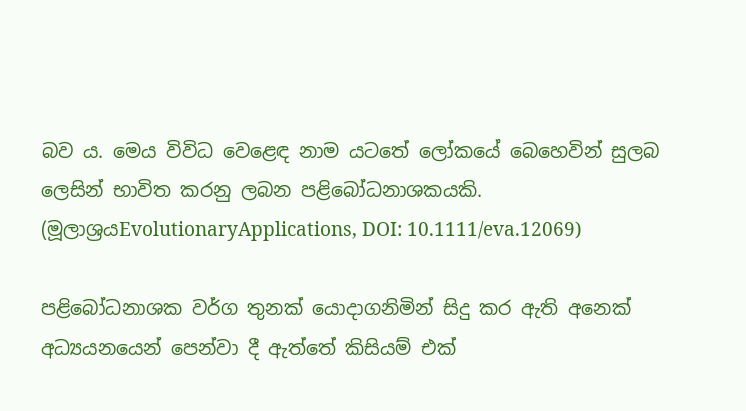බව ය. මෙය විවිධ වෙළෙඳ නාම යටතේ ලෝකයේ බෙහෙවින් සුලබ ලෙසින් භාවිත කරනු ලබන පළිබෝධනාශකයකි. (මූලාශ්‍රයEvolutionaryApplications, DOI: 10.1111/eva.12069)

පළිබෝධනාශක වර්ග තුනක්‌ යොදාගනිමින් සිදු කර ඇති අනෙක්‌ අධ්‍යයනයෙන් පෙන්වා දී ඇත්තේ කිසියම් එක්‌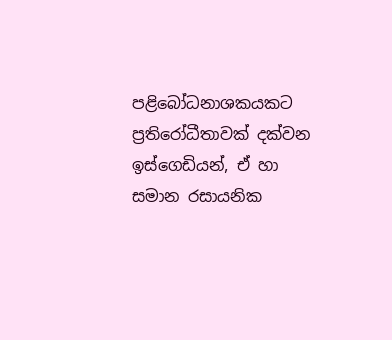පළිබෝධනාශකයකට ප්‍රතිරෝධීතාවක්‌ දක්‌වන ඉස්‌ගෙඩියන්, ඒ හා සමාන රසායනික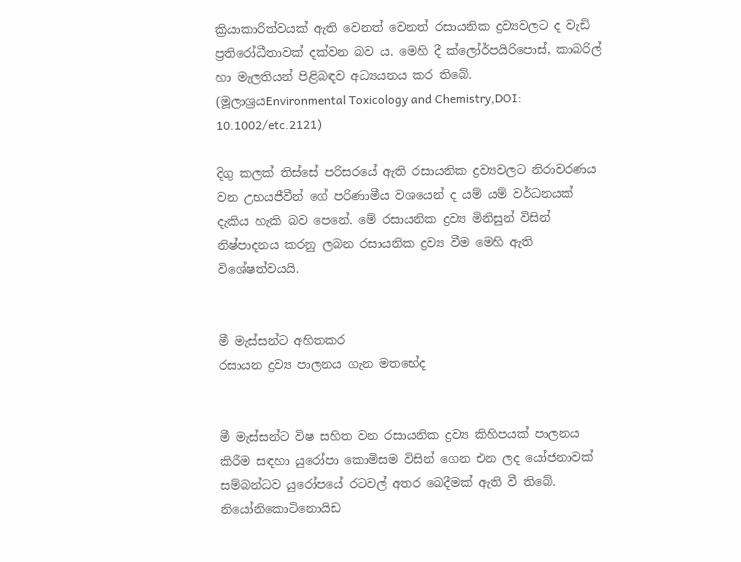ක්‍රියාකාරිත්වයක්‌ ඇති වෙනත් වෙනත් රසායනික ද්‍රව්‍යවලට ද වැඩි ප්‍රතිරෝධීතාවක්‌ දක්‌වන බව ය. මෙහි දී ක්‌ලෝර්පයිරිපොස්‌, කාබරිල් හා මැලතියන් පිළිබඳව අධ්‍යයනය කර තිබේ. (මූලාශ්‍රයEnvironmental Toxicology and Chemistry,DOI: 10.1002/etc.2121)

දිගු කලක්‌ තිස්‌සේ පරිසරයේ ඇති රසායනික ද්‍රව්‍යවලට නිරාවරණය වන උභයජීවීන් ගේ පරිණාමීය වශයෙන් ද යම් යම් වර්ධනයක්‌ දැකිය හැකි බව පෙනේ. මේ රසායනික ද්‍රව්‍ය මිනිසුන් විසින් නිෂ්පාදනය කරනු ලබන රසායනික ද්‍රව්‍ය වීම මෙහි ඇති විශේෂත්වයයි.


මී මැස්‌සන්ට අහිතකර
රසායන ද්‍රව්‍ය පාලනය ගැන මතභේද


මී මැස්‌සන්ට විෂ සහිත වන රසායනික ද්‍රව්‍ය කිහිපයක්‌ පාලනය කිරීම සඳහා යුරෝපා කොමිසම විසින් ගෙන එන ලද යෝජනාවක්‌ සම්බන්ධව යුරෝපයේ රටවල් අතර බෙදීමක්‌ ඇති වී තිබේ. නියෝනිකොටිනොයිඩ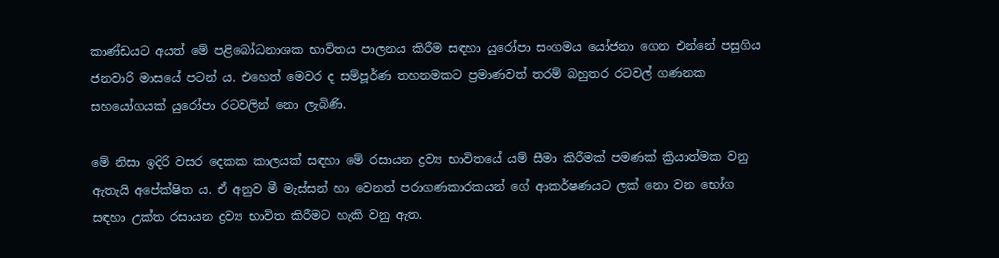කාණ්‌ඩයට අයත් මේ පළිබෝධනාශක භාවිතය පාලනය කිරීම සඳහා යුරෝපා සංගමය යෝජනා ගෙන එන්නේ පසුගිය ජනවාරි මාසයේ පටන් ය. එහෙත් මෙවර ද සම්පූර්ණ තහනමකට ප්‍රමාණවත් තරම් බහුතර රටවල් ගණනක සහයෝගයක්‌ යුරෝපා රටවලින් නො ලැබිණි.

මේ නිසා ඉදිරි වසර දෙකක කාලයක්‌ සඳහා මේ රසායන ද්‍රව්‍ය භාවිතයේ යම් සීමා කිරීමක්‌ පමණක්‌ ක්‍රියාත්මක වනු ඇතැයි අපේක්‌ෂිත ය. ඒ අනුව මී මැස්‌සන් හා වෙනත් පරාගණකාරකයන් ගේ ආකර්ෂණයට ලක්‌ නො වන භෝග සඳහා උක්‌ත රසායන ද්‍රව්‍ය භාවිත කිරීමට හැකි වනු ඇත.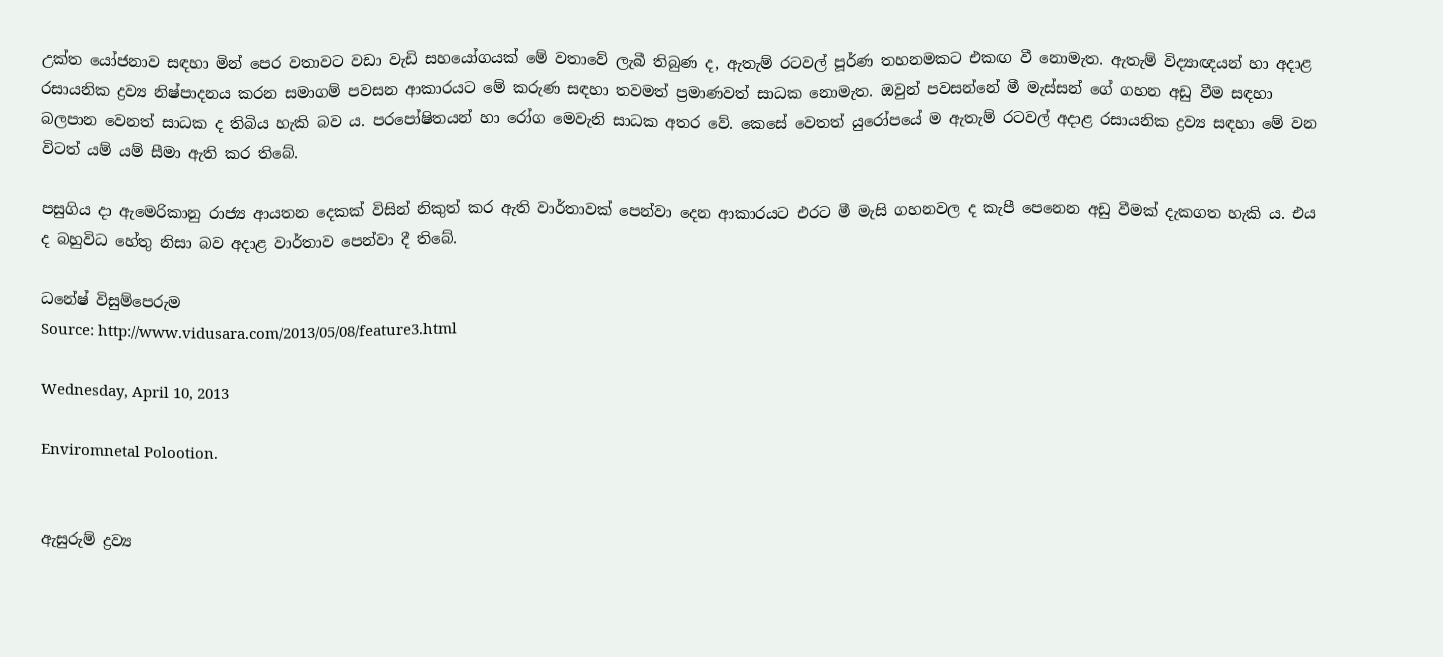උක්‌ත යෝජනාව සඳහා මින් පෙර වතාවට වඩා වැඩි සහයෝගයක්‌ මේ වතාවේ ලැබී තිබුණ ද, ඇතැම් රටවල් පූර්ණ තහනමකට එකඟ වී නොමැත. ඇතැම් විද්‍යාඥයන් හා අදාළ රසායනික ද්‍රව්‍ය නිෂ්පාදනය කරන සමාගම් පවසන ආකාරයට මේ කරුණ සඳහා තවමත් ප්‍රමාණවත් සාධක නොමැත. ඔවුන් පවසන්නේ මී මැස්‌සන් ගේ ගහන අඩු වීම සඳහා බලපාන වෙනත් සාධක ද තිබිය හැකි බව ය. පරපෝෂිතයන් හා රෝග මෙවැනි සාධක අතර වේ. කෙසේ වෙතත් යුරෝපයේ ම ඇතැම් රටවල් අදාළ රසායනික ද්‍රව්‍ය සඳහා මේ වන විටත් යම් යම් සීමා ඇති කර තිබේ.

පසුගිය දා ඇමෙරිකානු රාජ්‍ය ආයතන දෙකක්‌ විසින් නිකුත් කර ඇති වාර්තාවක්‌ පෙන්වා දෙන ආකාරයට එරට මී මැසි ගහනවල ද කැපී පෙනෙන අඩු වීමක්‌ දැකගත හැකි ය. එය ද බහුවිධ හේතු නිසා බව අදාළ වාර්තාව පෙන්වා දී තිබේ.

ධනේෂ් විසුම්පෙරුම
Source: http://www.vidusara.com/2013/05/08/feature3.html

Wednesday, April 10, 2013

Enviromnetal Polootion.


ඇසුරුම් ද්‍රව්‍ය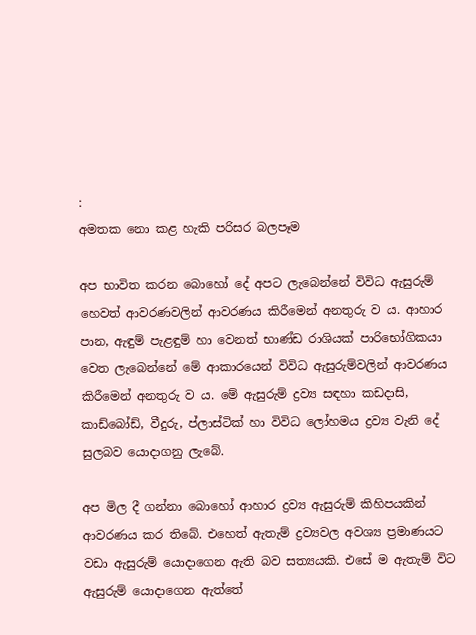:
අමතක නො කළ හැකි පරිසර බලපෑම

අප භාවිත කරන බොහෝ දේ අපට ලැබෙන්නේ විවිධ ඇසුරුම් හෙවත් ආවරණවලින් ආවරණය කිරීමෙන් අනතුරු ව ය. ආහාර පාන, ඇඳුම් පැළඳුම් හා වෙනත් භාණ්‌ඩ රාශියක්‌ පාරිභෝගිකයා වෙත ලැබෙන්නේ මේ ආකාරයෙන් විවිධ ඇසුරුම්වලින් ආවරණය කිරීමෙන් අනතුරු ව ය. මේ ඇසුරුම් ද්‍රව්‍ය සඳහා කඩදාසි, කාඩ්බෝඩ්, වීදුරු, ප්ලාස්‌ටික්‌ හා විවිධ ලෝහමය ද්‍රව්‍ය වැනි දේ සුලබව යොදාගනු ලැබේ.

අප මිල දී ගන්නා බොහෝ ආහාර ද්‍රව්‍ය ඇසුරුම් කිහිපයකින් ආවරණය කර තිබේ. එහෙත් ඇතැම් ද්‍රව්‍යවල අවශ්‍ය ප්‍රමාණයට වඩා ඇසුරුම් යොදාගෙන ඇති බව සත්‍යයකි. එසේ ම ඇතැම් විට ඇසුරුම් යොදාගෙන ඇත්තේ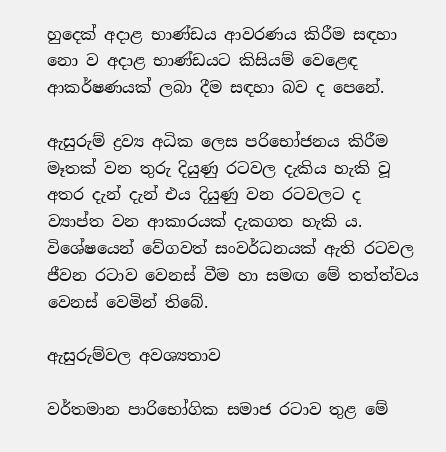හුදෙක්‌ අදාළ භාණ්‌ඩය ආවරණය කිරීම සඳහා නො ව අදාළ භාණ්‌ඩයට කිසියම් වෙළෙඳ ආකර්ෂණයක්‌ ලබා දීම සඳහා බව ද පෙනේ.

ඇසුරුම් ද්‍රව්‍ය අධික ලෙස පරිභෝජනය කිරීම මෑතක්‌ වන තුරු දියුණු රටවල දැකිය හැකි වූ අතර දැන් දැන් එය දියුණු වන රටවලට ද ව්‍යාප්ත වන ආකාරයක්‌ දැකගත හැකි ය. විශේෂයෙන් වේගවත් සංවර්ධනයක්‌ ඇති රටවල ජීවන රටාව වෙනස්‌ වීම හා සමඟ මේ තත්ත්වය වෙනස්‌ වෙමින් තිබේ.

ඇසුරුම්වල අවශ්‍යතාව

වර්තමාන පාරිභෝගික සමාජ රටාව තුළ මේ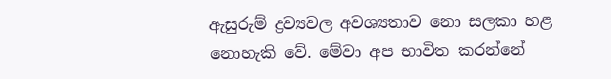ඇසුරුම් ද්‍රව්‍යවල අවශ්‍යතාව නො සලකා හළ නොහැකි වේ. මේවා අප භාවිත කරන්නේ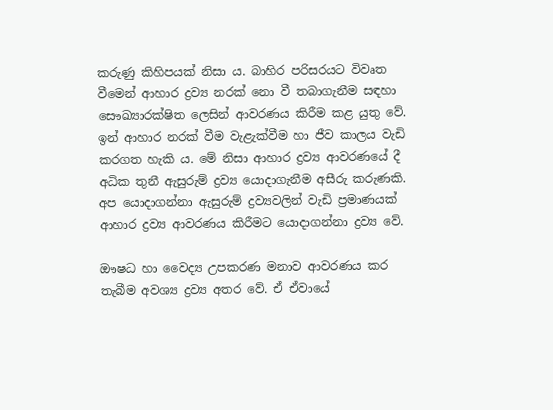කරුණු කිහිපයක්‌ නිසා ය. බාහිර පරිසරයට විවෘත වීමෙන් ආහාර ද්‍රව්‍ය නරක්‌ නො වී තබාගැනීම සඳහා සෞඛ්‍යාරක්‌ෂිත ලෙසින් ආවරණය කිරීම කළ යුතු වේ. ඉන් ආහාර නරක්‌ වීම වැළැක්‌වීම හා ජීව කාලය වැඩි කරගත හැකි ය. මේ නිසා ආහාර ද්‍රව්‍ය ආවරණයේ දී අධික තුනී ඇසුරුම් ද්‍රව්‍ය යොදාගැනීම අසීරු කරුණකි. අප යොදාගන්නා ඇසුරුම් ද්‍රව්‍යවලින් වැඩි ප්‍රමාණයක්‌ ආහාර ද්‍රව්‍ය ආවරණය කිරීමට යොදාගන්නා ද්‍රව්‍ය වේ.

ඖෂධ හා වෛද්‍ය උපකරණ මනාව ආවරණය කර තැබීම අවශ්‍ය ද්‍රව්‍ය අතර වේ. ඒ ඒවායේ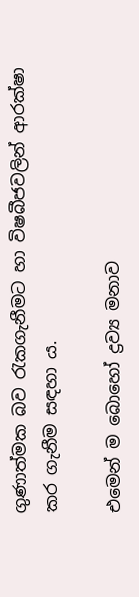ගුණාත්මක බව රැකගැනීමට හා විෂබීජවලින් ආරක්‌ෂා කර ගැනීම සඳහා ය.

එමෙන් ම බොහෝ ද්‍රව්‍ය මනාව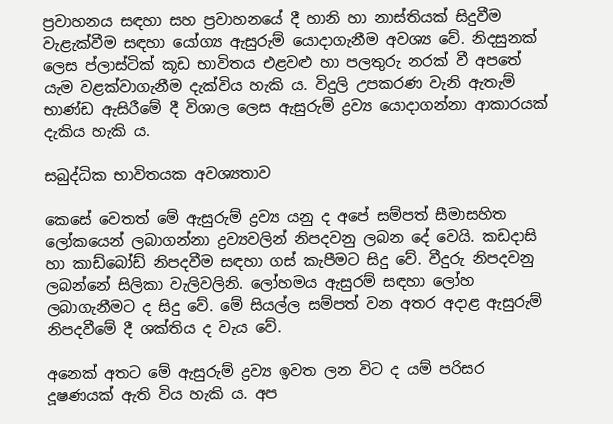ප්‍රවාහනය සඳහා සහ ප්‍රවාහනයේ දී හානි හා නාස්‌තියක්‌ සිදුවීම වැළැක්‌වීම සඳහා යෝග්‍ය ඇසුරුම් යොදාගැනීම අවශ්‍ය වේ. නිදසුනක්‌ ලෙස ප්ලාස්‌ටික්‌ කූඩ භාවිතය එළවළු හා පලතුරු නරක්‌ වී අපතේ යැම වළක්‌වාගැනීම දැක්‌විය හැකි ය. විදුලි උපකරණ වැනි ඇතැම් භාණ්‌ඩ ඇසිරීමේ දී විශාල ලෙස ඇසුරුම් ද්‍රව්‍ය යොදාගන්නා ආකාරයක්‌ දැකිය හැකි ය.

සබුද්ධික භාවිතයක අවශ්‍යතාව

කෙසේ වෙතත් මේ ඇසුරුම් ද්‍රව්‍ය යනු ද අපේ සම්පත් සීමාසහිත ලෝකයෙන් ලබාගන්නා ද්‍රව්‍යවලින් නිපදවනු ලබන දේ වෙයි. කඩදාසි හා කාඩ්බෝඩ් නිපදවීම සඳහා ගස්‌ කැපීමට සිදු වේ. වීදුරු නිපදවනු ලබන්නේ සිලිකා වැලිවලිනි. ලෝහමය ඇසුරම් සඳහා ලෝහ ලබාගැනීමට ද සිදු වේ. මේ සියල්ල සම්පත් වන අතර අදාළ ඇසුරුම් නිපදවීමේ දී ශක්‌තිය ද වැය වේ.

අනෙක්‌ අතට මේ ඇසුරුම් ද්‍රව්‍ය ඉවත ලන විට ද යම් පරිසර දූෂණයක්‌ ඇති විය හැකි ය. අප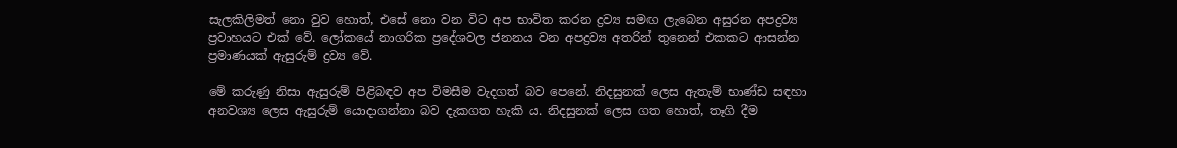සැලකිලිමත් නො වුව හොත්, එසේ නො වන විට අප භාවිත කරන ද්‍රව්‍ය සමඟ ලැබෙන අසුරන අපද්‍රව්‍ය ප්‍රවාහයට එක්‌ වේ. ලෝකයේ නාගරික ප්‍රදේශවල ජනනය වන අපද්‍රව්‍ය අතරින් තුනෙන් එකකට ආසන්න ප්‍රමාණයක්‌ ඇසුරුම් ද්‍රව්‍ය වේ.

මේ කරුණු නිසා ඇසුරුම් පිළිබඳව අප විමසීම වැදගත් බව පෙනේ. නිදසුනක්‌ ලෙස ඇතැම් භාණ්‌ඩ සඳහා අනවශ්‍ය ලෙස ඇසුරුම් යොදාගන්නා බව දැකගත හැකි ය. නිදසුනක්‌ ලෙස ගත හොත්, තෑගි දීම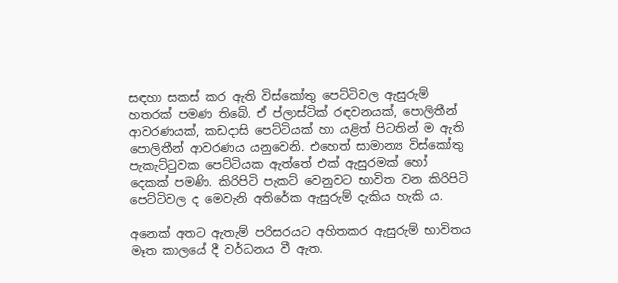සඳහා සකස්‌ කර ඇති විස්‌කෝතු පෙට්‌ටිවල ඇසුරුම් හතරක්‌ පමණ තිබේ. ඒ ප්ලාස්‌ටික්‌ රඳවනයක්‌, පොලිතීන් ආවරණයක්‌, කඩදාසි පෙට්‌ටියක්‌ හා යළිත් පිටතින් ම ඇති පොලිතීන් ආවරණය යනුවෙනි. එහෙත් සාමාන්‍ය විස්‌කෝතු පැකැට්‌ටුවක පෙට්‌ටියක ඇත්තේ එක්‌ ඇසුරමක්‌ හෝ දෙකක්‌ පමණි. කිරිපිටි පැකට්‌ වෙනුවට භාවිත වන කිරිපිටි පෙට්‌ටිවල ද මෙවැනි අතිරේක ඇසුරුම් දැකිය හැකි ය.

අනෙක්‌ අතට ඇතැම් පරිසරයට අහිතකර ඇසුරුම් භාවිතය මෑත කාලයේ දී වර්ධනය වී ඇත.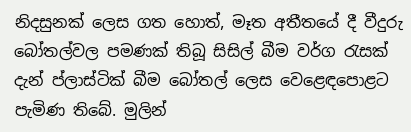නිදසුනක්‌ ලෙස ගත හොත්, මෑත අතීතයේ දී වීදුරු බෝතල්වල පමණක්‌ තිබූ සිසිල් බීම වර්ග රැසක්‌ දැන් ප්ලාස්‌ටික්‌ බීම බෝතල් ලෙස වෙළෙඳපොළට පැමිණ තිබේ. මුලින්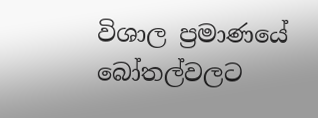විශාල ප්‍රමාණයේ බෝතල්වලට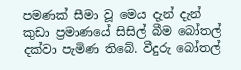පමණක්‌ සීමා වූ මෙය දැන් දැන් කුඩා ප්‍රමාණයේ සිසිල් බීම බෝතල් දක්‌වා පැමිණ තිබේ. වීදුරු බෝතල්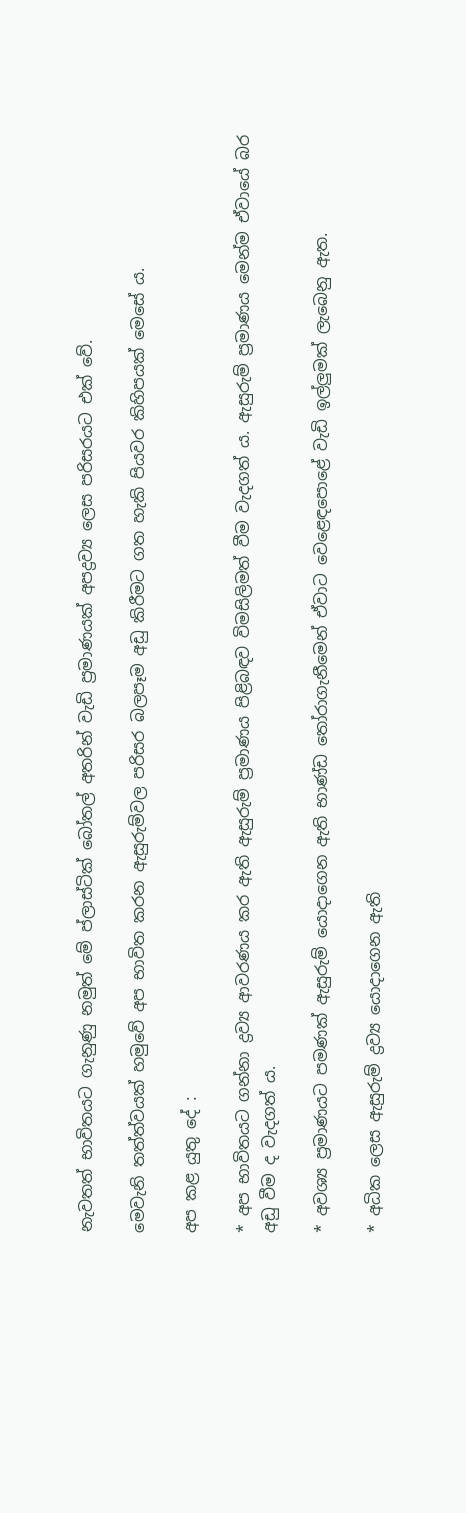නැවතත් භාවිතයට ගැනුණු නමුත් මේ ප්ලාස්‌ටික්‌ බෝතල් අතරින් වැඩි ප්‍රමාණයක්‌ අපද්‍රව්‍ය ලෙස පරිසරයට එක්‌ වේ.

මෙවැනි තත්ත්වයක්‌ හමුවේ අප භාවිත කරන ඇසුරුම්වල පරිසර බලපෑම අඩු කිරීමට ගත හැකි පියවර කිහිපයක්‌ මෙසේ ය.

අප කළ යුතු දේ :

* අප භාවිතයට ගන්නා ද්‍රව්‍ය ආවරණය කර ඇති ඇසුරුම් ප්‍රමාණය පිළිබඳව විමසිලිමත් වීම වැදගත් ය. ඇසුරුම් ප්‍රමාණය මෙන්ම ඒවායේ බර අඩු වීම ද වැදගත් ය.

* අවශ්‍ය ප්‍රමාණයට පමණක්‌ ඇසුරුම් යොදාගෙන ඇති භාණ්‌ඩ තෝරාගැනීමෙන් ඒවාට වෙළෙඳපොළේ වැඩි ඉල්ලුමක්‌ ලැබෙනු ඇත.

* අධික ලෙස ඇසුරුම් ද්‍රව්‍ය යොදාගෙන ඇති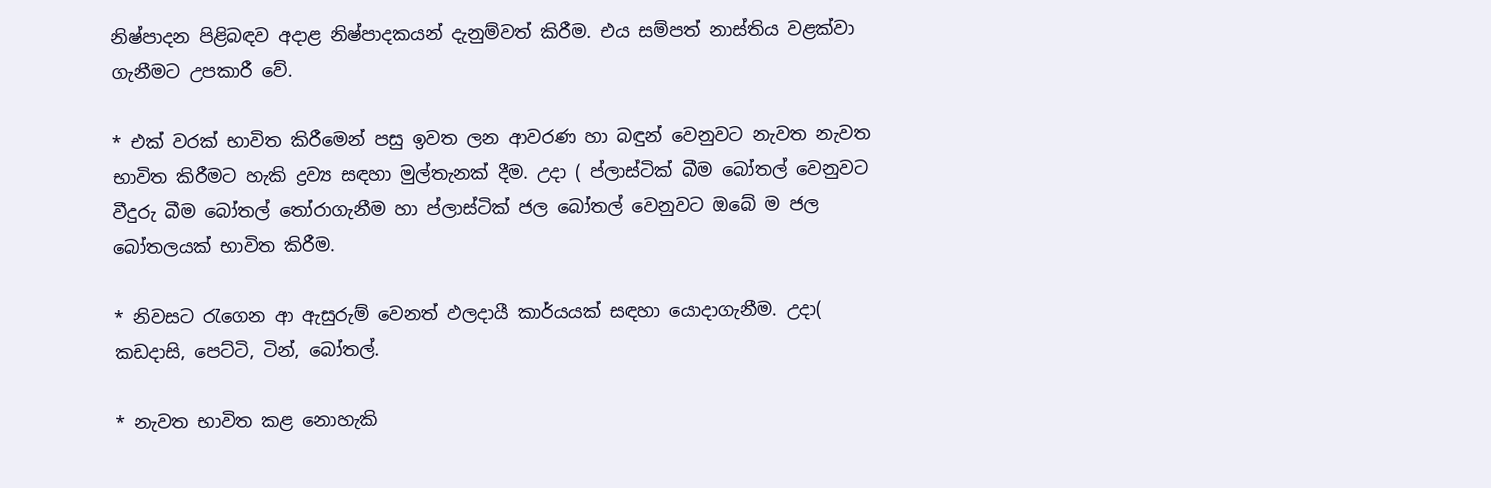නිෂ්පාදන පිළිබඳව අදාළ නිෂ්පාදකයන් දැනුම්වත් කිරීම. එය සම්පත් නාස්‌තිය වළක්‌වා ගැනීමට උපකාරී වේ.

* එක්‌ වරක්‌ භාවිත කිරීමෙන් පසු ඉවත ලන ආවරණ හා බඳුන් වෙනුවට නැවත නැවත භාවිත කිරීමට හැකි ද්‍රව්‍ය සඳහා මුල්තැනක්‌ දීම. උදා ( ප්ලාස්‌ටික්‌ බීම බෝතල් වෙනුවට වීදුරු බීම බෝතල් තෝරාගැනීම හා ප්ලාස්‌ටික්‌ ජල බෝතල් වෙනුවට ඔබේ ම ජල බෝතලයක්‌ භාවිත කිරීම.

* නිවසට රැගෙන ආ ඇසුරුම් වෙනත් ඵලදායී කාර්යයක්‌ සඳහා යොදාගැනීම. උදා( කඩදාසි, පෙට්‌ටි, ටින්, බෝතල්.

* නැවත භාවිත කළ නොහැකි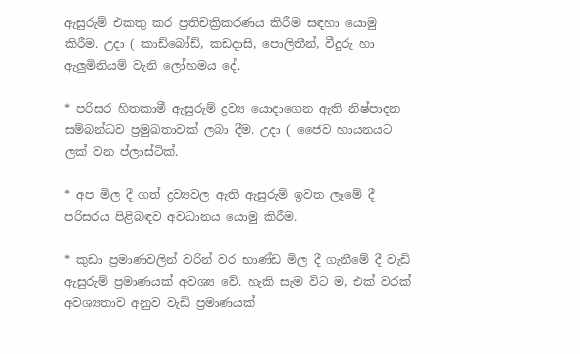ඇසුරුම් එකතු කර ප්‍රතිචක්‍රිකරණය කිරීම සඳහා යොමු කිරීම. උදා ( කාඩ්බෝඩ්, කඩදාසි, පොලිතීන්, වීදුරු හා ඇලුමිනියම් වැනි ලෝහමය දේ.

* පරිසර හිතකාමී ඇසුරුම් ද්‍රව්‍ය යොදාගෙන ඇති නිෂ්පාදන සම්බන්ධව ප්‍රමුඛතාවක්‌ ලබා දීම. උදා ( ජෛව හායනයට ලක්‌ වන ප්ලාස්‌ටික්‌.

* අප මිල දී ගත් ද්‍රව්‍යවල ඇති ඇසුරුම් ඉවත ලෑමේ දී පරිසරය පිළිබඳව අවධානය යොමු කිරීම.

* කුඩා ප්‍රමාණවලින් වරින් වර භාණ්‌ඩ මිල දී ගැනීමේ දී වැඩි ඇසුරුම් ප්‍රමාණයක්‌ අවශ්‍ය වේ. හැකි සැම විට ම, එක්‌ වරක්‌ අවශ්‍යතාව අනුව වැඩි ප්‍රමාණයක්‌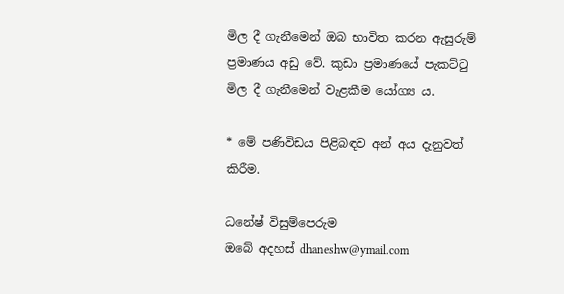මිල දී ගැනීමෙන් ඔබ භාවිත කරන ඇසුරුම් ප්‍රමාණය අඩු වේ. කුඩා ප්‍රමාණයේ පැකට්‌ටු මිල දී ගැනීමෙන් වැළකීම යෝග්‍ය ය.

* මේ පණිවිඩය පිළිබඳව අන් අය දැනුවත් කිරීම.

ධනේෂ් විසුම්පෙරුම
ඔබේ අදහස්‌ dhaneshw@ymail.com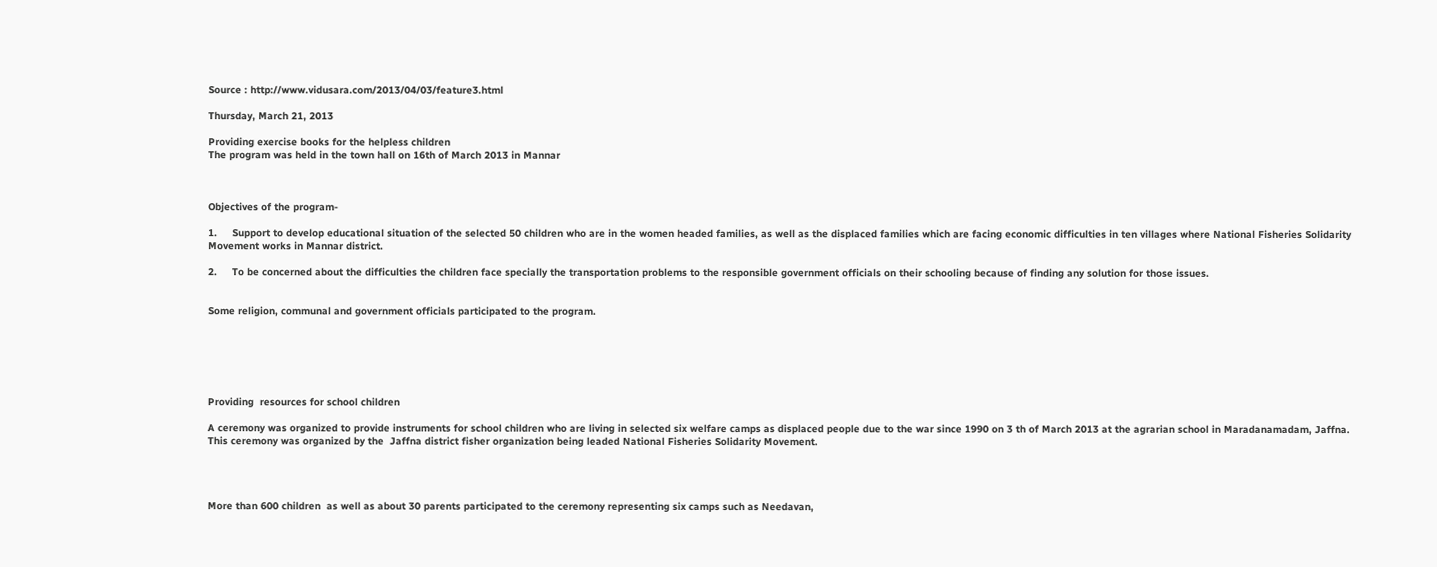Source : http://www.vidusara.com/2013/04/03/feature3.html

Thursday, March 21, 2013

Providing exercise books for the helpless children
The program was held in the town hall on 16th of March 2013 in Mannar



Objectives of the program-

1.     Support to develop educational situation of the selected 50 children who are in the women headed families, as well as the displaced families which are facing economic difficulties in ten villages where National Fisheries Solidarity Movement works in Mannar district.

2.     To be concerned about the difficulties the children face specially the transportation problems to the responsible government officials on their schooling because of finding any solution for those issues.


Some religion, communal and government officials participated to the program.






Providing  resources for school children

A ceremony was organized to provide instruments for school children who are living in selected six welfare camps as displaced people due to the war since 1990 on 3 th of March 2013 at the agrarian school in Maradanamadam, Jaffna.
This ceremony was organized by the  Jaffna district fisher organization being leaded National Fisheries Solidarity Movement.




More than 600 children  as well as about 30 parents participated to the ceremony representing six camps such as Needavan,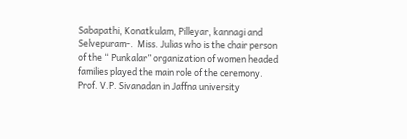Sabapathi, Konatkulam, Pilleyar, kannagi and Selvepuram-.  Miss. Julias who is the chair person of the “ Punkalar” organization of women headed families played the main role of the ceremony.  Prof. V.P. Sivanadan in Jaffna university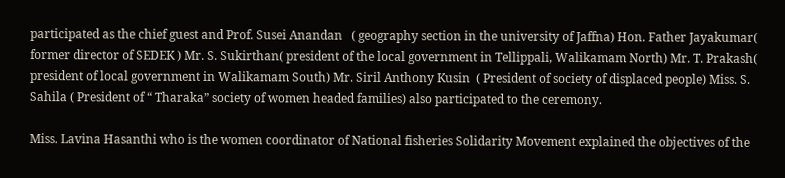participated as the chief guest and Prof. Susei Anandan   ( geography section in the university of Jaffna) Hon. Father Jayakumar( former director of SEDEK ) Mr. S. Sukirthan( president of the local government in Tellippali, Walikamam North) Mr. T. Prakash( president of local government in Walikamam South) Mr. Siril Anthony Kusin  ( President of society of displaced people) Miss. S. Sahila ( President of “ Tharaka” society of women headed families) also participated to the ceremony.

Miss. Lavina Hasanthi who is the women coordinator of National fisheries Solidarity Movement explained the objectives of the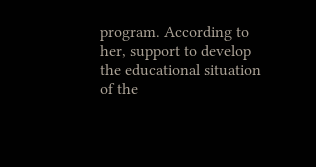program. According to her, support to develop the educational situation of the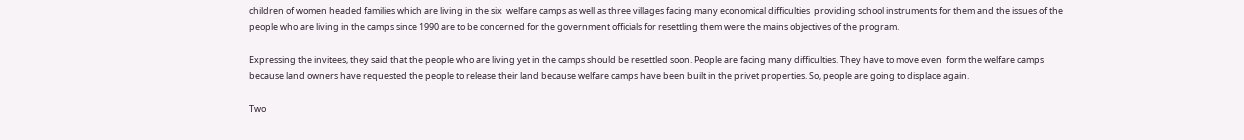children of women headed families which are living in the six  welfare camps as well as three villages facing many economical difficulties  providing school instruments for them and the issues of the people who are living in the camps since 1990 are to be concerned for the government officials for resettling them were the mains objectives of the program.

Expressing the invitees, they said that the people who are living yet in the camps should be resettled soon. People are facing many difficulties. They have to move even  form the welfare camps because land owners have requested the people to release their land because welfare camps have been built in the privet properties. So, people are going to displace again.

Two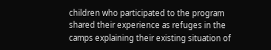children who participated to the program shared their experience as refuges in the camps explaining their existing situation of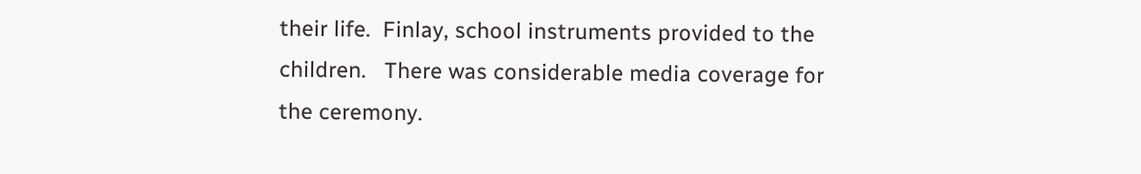their life.  Finlay, school instruments provided to the children.   There was considerable media coverage for the ceremony.